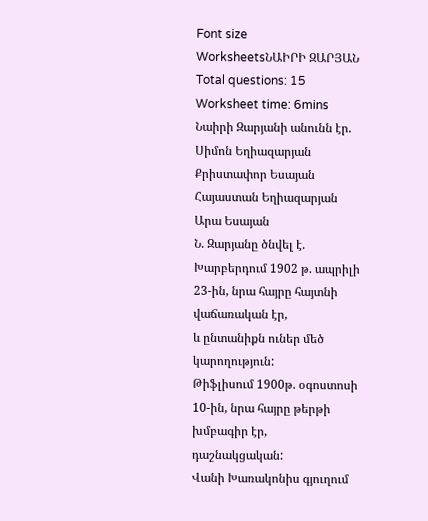Font size
WorksheetsՆԱԻՐԻ ԶԱՐՅԱՆ
Total questions: 15
Worksheet time: 6mins
Նաիրի Զարյանի անունն էր.
Սիմոն Եղիազարյան
Քրիստափոր Եսայան
Հայաստան Եղիազարյան
Արա Եսայան
Ն. Զարյանը ծնվել է.
Խարբերդում 1902 թ. ապրիլի 23-ին, նրա հայրը հայտնի վաճառական էր,
և ընտանիքն ուներ մեծ կարողություն:
Թիֆլիսում 1900թ. օգոստոսի
10-ին, նրա հայրը թերթի խմբագիր էր,
դաշնակցական:
Վանի Խառակոնիս գյուղում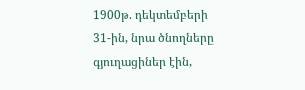1900թ. դեկտեմբերի
31-ին, նրա ծնողները գյուղացիներ էին,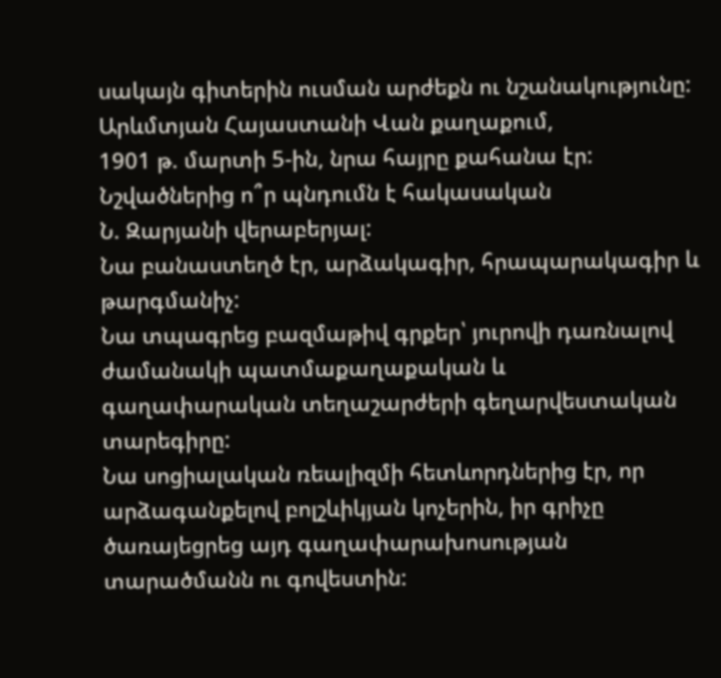սակայն գիտերին ուսման արժեքն ու նշանակությունը:
Արևմտյան Հայաստանի Վան քաղաքում,
1901 թ. մարտի 5-ին, նրա հայրը քահանա էր:
Նշվածներից ո՞ր պնդումն է հակասական
Ն. Զարյանի վերաբերյալ:
Նա բանաստեղծ էր, արձակագիր, հրապարակագիր և
թարգմանիչ:
Նա տպագրեց բազմաթիվ գրքեր՝ յուրովի դառնալով
ժամանակի պատմաքաղաքական և գաղափարական տեղաշարժերի գեղարվեստական
տարեգիրը:
Նա սոցիալական ռեալիզմի հետևորդներից էր, որ
արձագանքելով բոլշևիկյան կոչերին, իր գրիչը
ծառայեցրեց այդ գաղափարախոսության տարածմանն ու գովեստին: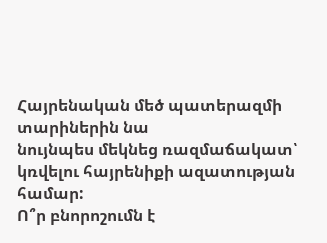Հայրենական մեծ պատերազմի տարիներին նա
նույնպես մեկնեց ռազմաճակատ՝ կռվելու հայրենիքի ազատության համար:
Ո՞ր բնորոշումն է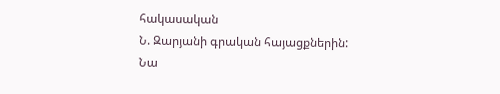հակասական
Ն. Զարյանի գրական հայացքներին:
Նա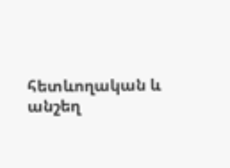հետևողական և անշեղ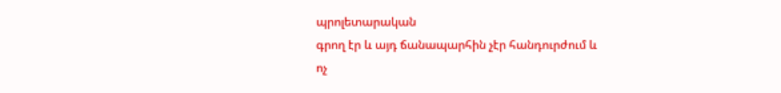պրոլետարական
գրող էր և այդ ճանապարհին չէր հանդուրժում և
ոչ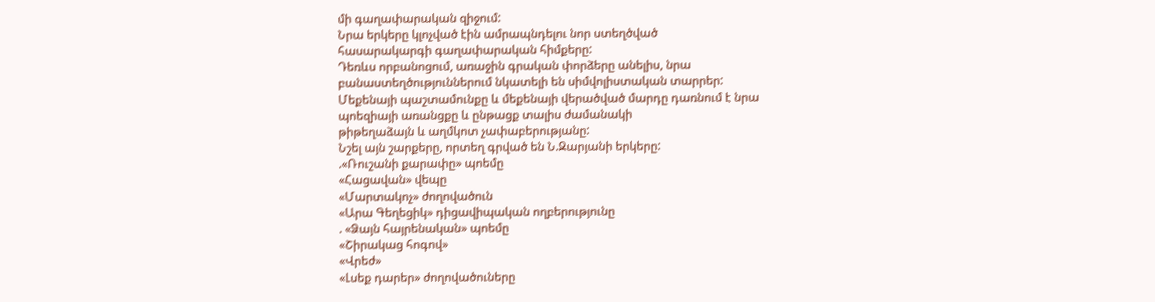մի գաղափարական զիջում:
Նրա երկերը կլոչված էին ամրապնդելու նոր ստեղծված
հասարակարգի գաղափարական հիմքերը:
Դեռևս որբանոցում, առաջին գրական փորձերը անելիս, նրա բանաստեղծություններում նկատելի են սիմվոլիստական տարրեր:
Մեքենայի պաշտամունքը և մեքենայի վերածված մարդը դառնում է նրա
պոեզիայի առանցքը և ընթացք տալիս ժամանակի
թիթեղաձայն և աղմկոտ չափաբերությանը:
Նշել այն շարքերը, որտեղ գրված են Ն.Զարյանի երկերը:
.«Ռուշանի քարափը» պոեմը
«Հացավան» վեպը
«Մարտակոչ» ժողովածուն
«Արա Գեղեցիկ» դիցավիպական ողբերությունը
. «Ձայն հայրենական» պոեմը
«Շիրակաց հոգով»
«Վրեժ»
«Լսեք դարեր» ժողովածուները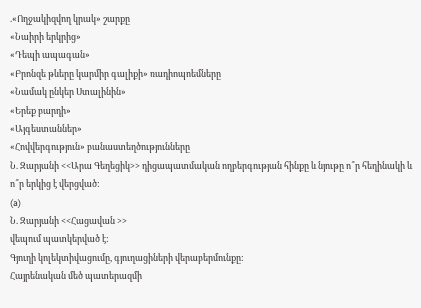.«Ողջակիզվող կրակ» շարքը
«Նաիրի երկրից»
«Դեպի ապագան»
«Բրոնզե թևերը կարմիր գալիքի» ռադիոպոեմները
«Նամակ ընկեր Ստալինին»
«Երեք բարդի»
«Այգեստաններ»
«Հովվերգություն» բանաստեղծությունները
Ն. Զարյանի <<Արա Գեղեցիկ>> դիցապատմական ողբերգության հինքը և նյութը ո՞ր հեղինակի և ո՞ր երկից է վերցված:
(a)
Ն. Զարյանի <<Հացավան >>
վեպում պատկերված է:
Գյուղի կոլեկտիվացումը, գյուղացիների վերաբերմունքը:
Հայրենական մեծ պատերազմի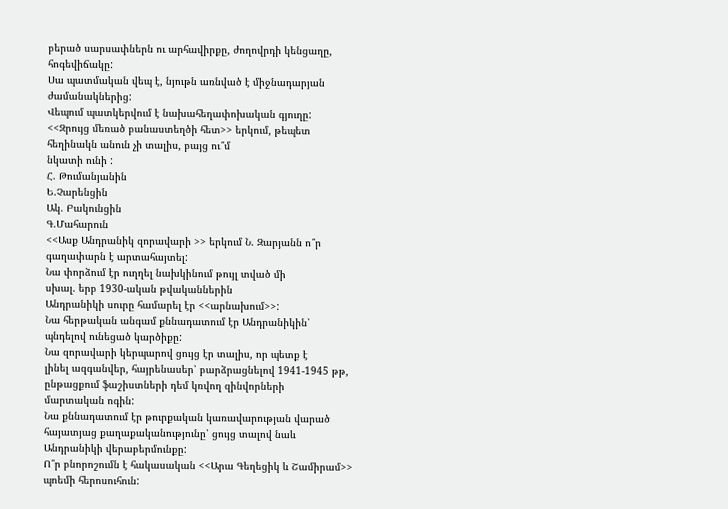բերած սարսափներն ու արհավիրքը, ժողովրդի կենցաղը, հոգեվիճակը:
Սա պատմական վեպ է, նյութն առնված է միջնադարյան ժամանակներից:
Վեպում պատկերվում է նախահեղափոխական գյուղը:
<<Զրույց մեռած բանաստեղծի հետ>> երկում, թեպետ հեղինակն անուն չի տալիս, բայց ու՞մ
նկատի ունի :
Հ. Թումանյանին
Ե.Չարենցին
Ակ. Բակունցին
Գ.Մահարուն
<<Ասք Անդրանիկ զորավարի >> երկում Ն. Զարյանն ո՞ր գաղափարն է արտահայտել:
Նա փորձում էր ուղղել նախկինում թույլ տված մի
սխալ. երբ 1930-ական թվականներին
Անդրանիկի սուրը համարել էր <<արնախում>>:
Նա հերթական անգամ քննադատում էր Անդրանիկին՝
պնդելով ունեցած կարծիքը:
Նա զորավարի կերպարով ցույց էր տալիս, որ պետք է
լինել ազգանվեր, հայրենասեր՝ բարձրացնելով 1941-1945 թթ, ընթացքում ֆաշիստների դեմ կռվող զինվորների
մարտական ոգին:
Նա քննադատում էր թուրքական կառավարության վարած հայատյաց քաղաքականությունը՝ ցույց տալով նաև Անդրանիկի վերաբերմունքը:
Ո՞ր բնորոշումն է հակասական <<Արա Գեղեցիկ և Շամիրամ>> պոեմի հերոսուհուն: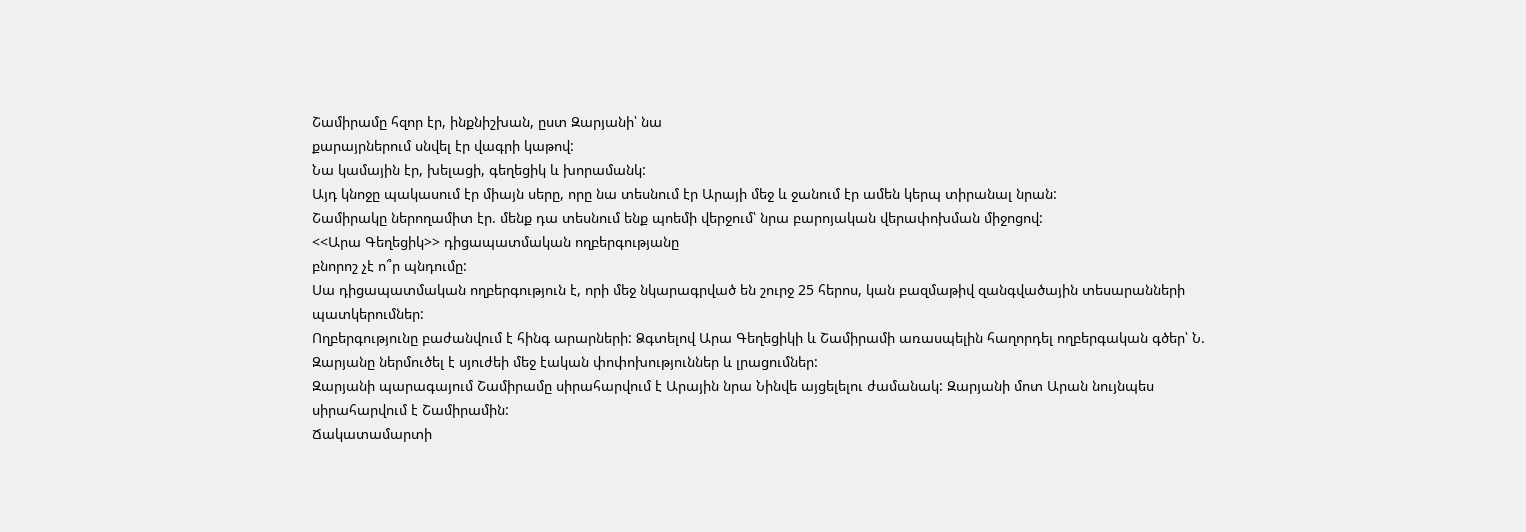Շամիրամը հզոր էր, ինքնիշխան, ըստ Զարյանի՝ նա
քարայրներում սնվել էր վագրի կաթով:
Նա կամային էր, խելացի, գեղեցիկ և խորամանկ:
Այդ կնոջը պակասում էր միայն սերը, որը նա տեսնում էր Արայի մեջ և ջանում էր ամեն կերպ տիրանալ նրան:
Շամիրակը ներողամիտ էր. մենք դա տեսնում ենք պոեմի վերջում՝ նրա բարոյական վերափոխման միջոցով:
<<Արա Գեղեցիկ>> դիցապատմական ողբերգությանը
բնորոշ չէ ո՞ր պնդումը:
Սա դիցապատմական ողբերգություն է, որի մեջ նկարագրված են շուրջ 25 հերոս, կան բազմաթիվ զանգվածային տեսարանների պատկերումներ:
Ողբերգությունը բաժանվում է հինգ արարների: Ձգտելով Արա Գեղեցիկի և Շամիրամի առասպելին հաղորդել ողբերգական գծեր՝ Ն. Զարյանը ներմուծել է սյուժեի մեջ էական փոփոխություններ և լրացումներ:
Զարյանի պարագայում Շամիրամը սիրահարվում է Արային նրա Նինվե այցելելու ժամանակ: Զարյանի մոտ Արան նույնպես սիրահարվում է Շամիրամին:
Ճակատամարտի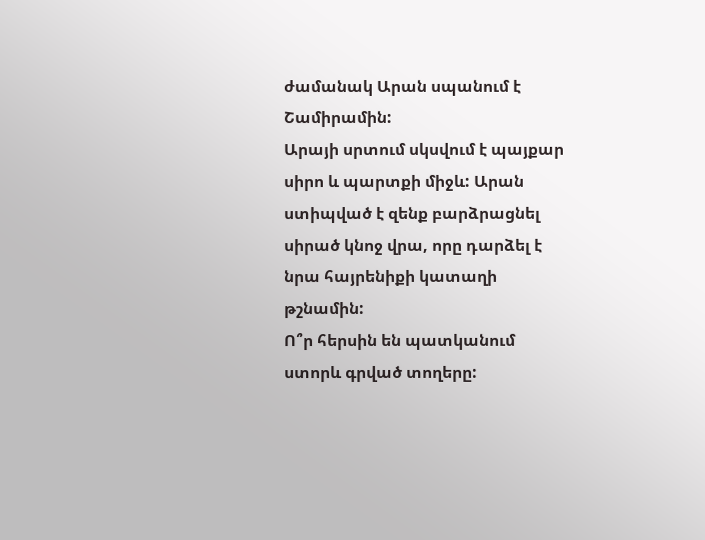ժամանակ Արան սպանում է Շամիրամին:
Արայի սրտում սկսվում է պայքար սիրո և պարտքի միջև: Արան ստիպված է զենք բարձրացնել սիրած կնոջ վրա, որը դարձել է նրա հայրենիքի կատաղի թշնամին:
Ո՞ր հերսին են պատկանում ստորև գրված տողերը: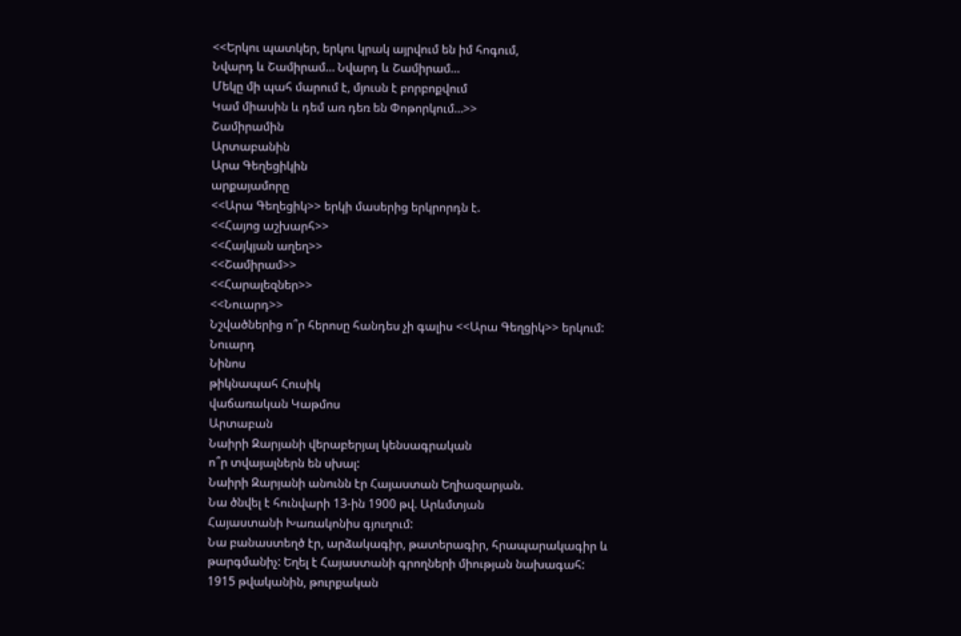<<Երկու պատկեր, երկու կրակ այրվում են իմ հոգում,
Նվարդ և Շամիրամ… Նվարդ և Շամիրամ…
Մեկը մի պահ մարում է, մյուսն է բորբոքվում
Կամ միասին և դեմ առ դեռ են Փոթորկում…>>
Շամիրամին
Արտաբանին
Արա Գեղեցիկին
արքայամորը
<<Արա Գեղեցիկ>> երկի մասերից երկրորդն է.
<<Հայոց աշխարհ>>
<<Հայկյան աղեղ>>
<<Շամիրամ>>
<<Հարալեզներ>>
<<Նուարդ>>
Նշվածներից ո՞ր հերոսը հանդես չի գալիս <<Արա Գեղցիկ>> երկում:
Նուարդ
Նինոս
թիկնապահ Հուսիկ
վաճառական Կաթմոս
Արտաբան
Նաիրի Զարյանի վերաբերյալ կենսագրական
ո՞ր տվայալներն են սխալ:
Նաիրի Զարյանի անունն էր Հայաստան Եղիազարյան.
Նա ծնվել է հունվարի 13-ին 1900 թվ. Արևմտյան
Հայաստանի Խառակոնիս գյուղում:
Նա բանաստեղծ էր, արձակագիր, թատերագիր, հրապարակագիր և թարգմանիչ: Եղել է Հայաստանի գրողների միության նախագահ:
1915 թվականին, թուրքական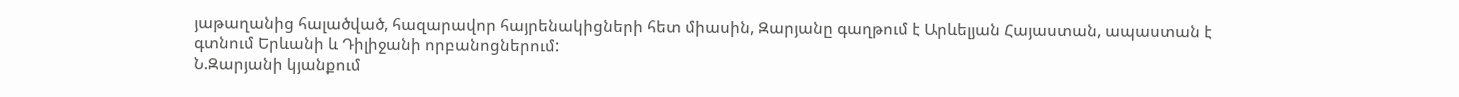յաթաղանից հալածված, հազարավոր հայրենակիցների հետ միասին, Զարյանը գաղթում է Արևելյան Հայաստան, ապաստան է գտնում Երևանի և Դիլիջանի որբանոցներում:
Ն.Զարյանի կյանքում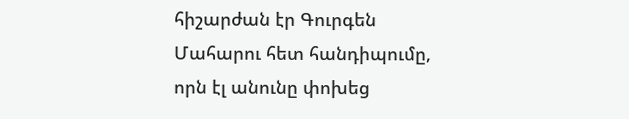հիշարժան էր Գուրգեն Մահարու հետ հանդիպումը, որն էլ անունը փոխեց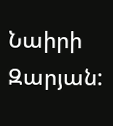Նաիրի Զարյան: